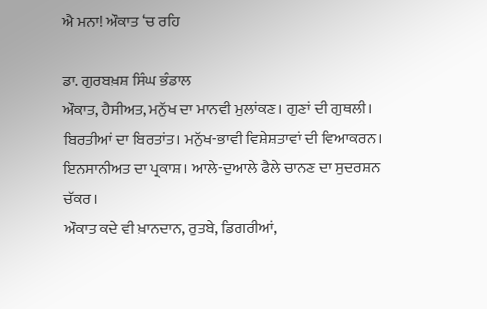ਐ ਮਨਾ! ਔਕਾਤ ‘ਚ ਰਹਿ

ਡਾ. ਗੁਰਬਖ਼ਸ਼ ਸਿੰਘ ਭੰਡਾਲ
ਔਕਾਤ, ਹੈਸੀਅਤ, ਮਨੁੱਖ ਦਾ ਮਾਨਵੀ ਮੁਲਾਂਕਣ। ਗੁਣਾਂ ਦੀ ਗੁਥਲੀ। ਬਿਰਤੀਆਂ ਦਾ ਬਿਰਤਾਂਤ। ਮਨੁੱਖ-ਭਾਵੀ ਵਿਸ਼ੇਸ਼ਤਾਵਾਂ ਦੀ ਵਿਆਕਰਨ। ਇਨਸਾਨੀਅਤ ਦਾ ਪ੍ਰਕਾਸ਼। ਆਲੇ-ਦੁਆਲੇ ਫੈਲੇ ਚਾਨਣ ਦਾ ਸੁਦਰਸ਼ਨ ਚੱਕਰ।
ਔਕਾਤ ਕਦੇ ਵੀ ਖ਼ਾਨਦਾਨ, ਰੁਤਬੇ, ਡਿਗਰੀਆਂ,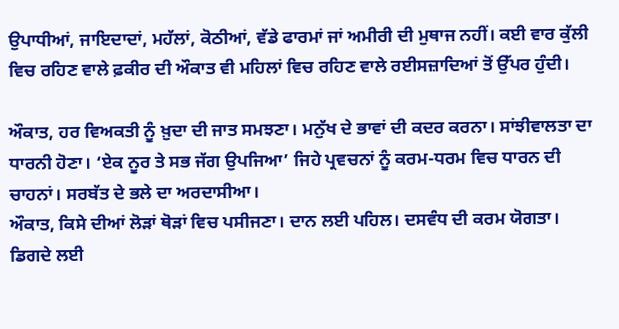ਉਪਾਧੀਆਂ, ਜਾਇਦਾਦਾਂ, ਮਹੱਲਾਂ, ਕੋਠੀਆਂ, ਵੱਡੇ ਫਾਰਮਾਂ ਜਾਂ ਅਮੀਰੀ ਦੀ ਮੁਥਾਜ ਨਹੀਂ। ਕਈ ਵਾਰ ਕੁੱਲੀ ਵਿਚ ਰਹਿਣ ਵਾਲੇ ਫ਼ਕੀਰ ਦੀ ਔਕਾਤ ਵੀ ਮਹਿਲਾਂ ਵਿਚ ਰਹਿਣ ਵਾਲੇ ਰਈਸਜ਼ਾਦਿਆਂ ਤੋਂ ਉੱਪਰ ਹੁੰਦੀ।

ਔਕਾਤ, ਹਰ ਵਿਅਕਤੀ ਨੂੰ ਖ਼ੁਦਾ ਦੀ ਜਾਤ ਸਮਝਣਾ। ਮਨੁੱਖ ਦੇ ਭਾਵਾਂ ਦੀ ਕਦਰ ਕਰਨਾ। ਸਾਂਝੀਵਾਲਤਾ ਦਾ ਧਾਰਨੀ ਹੋਣਾ। ‘ਏਕ ਨੂਰ ਤੇ ਸਭ ਜੱਗ ਉਪਜਿਆ’ ਜਿਹੇ ਪ੍ਰਵਚਨਾਂ ਨੂੰ ਕਰਮ-ਧਰਮ ਵਿਚ ਧਾਰਨ ਦੀ ਚਾਹਨਾਂ। ਸਰਬੱਤ ਦੇ ਭਲੇ ਦਾ ਅਰਦਾਸੀਆ।
ਔਕਾਤ, ਕਿਸੇ ਦੀਆਂ ਲੋੜਾਂ ਥੋੜਾਂ ਵਿਚ ਪਸੀਜਣਾ। ਦਾਨ ਲਈ ਪਹਿਲ। ਦਸਵੰਧ ਦੀ ਕਰਮ ਯੋਗਤਾ। ਡਿਗਦੇ ਲਈ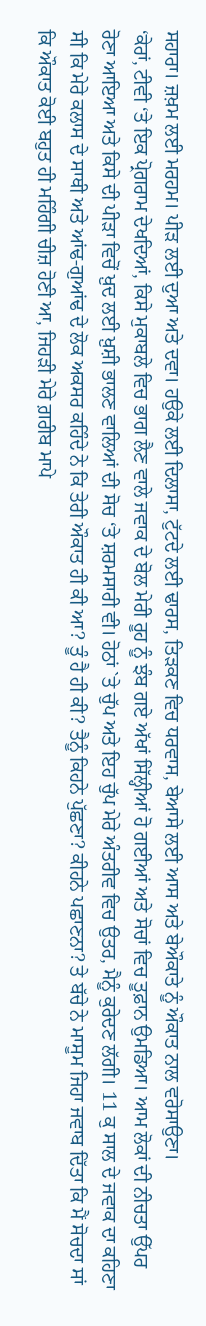ਸਹਾਰਾ। ਜ਼ਖ਼ਮ ਲਈ ਮਰਹਮ। ਪੀੜ ਲਈ ਦੁਆ ਅਤੇ ਦਵਾ। ਹਉਕੇ ਲਈ ਦਿਲਾਸਾ, ਟੁੱਟਦੇ ਲਈ ਢਾਰਸ, ਤਿੜਕਣ ਵਿਚ ਧਰਵਾਸ, ਬੇਆਸੇ ਲਈ ਆਸ ਅਤੇ ਬੇਔਕਾਤੇ ਨੂੰ ਔਕਾਤ ਨਾਲ ਵਰੋਸਾਉਣਾ।
‘ਕੇਰਾਂ, ਟੀਵੀ ‘ਤੇ ਇਕ ਪ੍ਰੋਗਰਾਮ ਦੇਖਦਿਆਂ, ਕਿਸੇ ਮੁਕਾਬਲੇ ਵਿਚ ਭਾਗ ਲੈਣ ਵਾਲੇ ਜਵਾਕ ਦੇ ਬੋਲ ਮੇਰੀ ਰੂਹ ਨੂੰ ਝੰਬ ਗਏ ਅੱਖਾਂ ਸਿੱਲ੍ਹੀਆਂ ਹੋ ਗਈਆਂ ਅਤੇ ਸੋਚਾਂ ਵਿਚ ਤੂਫ਼ਾਨ ਉਮਡਿਆ। ਆਮ ਲੋਕਾਂ ਦੀ ਨੀਚਤਾ ਉੱਪਰ ਰੋਣਾ ਆਇਆ ਅਤੇ ਕਿਸੇ ਦੀ ਪੀੜਾ ਵਿਚੋਂ ਖ਼ੁਦ ਲਈ ਖ਼ੁਸ਼ੀ ਭਾਲਣ ਵਾਲਿਆਂ ਦੀ ਸੋਚ ‘ਤੇ ਸ਼ਰਮਸਾਰੀ ਵੀ। ਹੋਠਾਂ `ਤੇ ਚੁੱਪ ਅਤੇ ਇਹ ਚੁੱਪ ਮੇਰੇ ਅੰਤਰੀਵ ਵਿਚ ਉਤਰ, ਮੈਨੂੰ ਕੁਰੇਦਣ ਲੱਗੀ। 11 ਕੁ ਸਾਲ ਦੇ ਜਵਾਕ ਦਾ ਕਹਿਣਾ ਸੀ ਕਿ ਮੇਰੇ ਕਲਾਸ ਦੇ ਸਾਥੀ ਅਤੇ ਆਂਢ-ਗੁਆਂਢ ਦੇ ਲੋਕ ਅਕਸਰ ਕਹਿੰਦੇ ਨੇ ਕਿ ਤੇਰੀ ਔਕਾਤ ਹੀ ਕੀ ਆ? ਤੂੰ ਹੈ ਹੀ ਕੀ? ਤੈਨੂੰ ਕਿਹਨੇ ਪੁੱਛਣਾ? ਕੀਹਨੇ ਪਛਾਣਨਾ? ਤੇ ਬੱਚੇ ਨੇ ਮਾਸੂਮ ਜਿਹਾ ਜਵਾਬ ਦਿੱਤਾ ਕਿ ਮੈਂ ਸੋਚਦਾ ਸਾਂ ਕਿ ਔਕਾਤ ਕੋਈ ਬਹੁਤ ਹੀ ਮਹਿੰਗੀ ਚੀਜ਼ ਹੋਣੀ ਆ, ਜਿਹੜੀ ਮੇਰੇ ਗ਼ਰੀਬ ਮਾਪੇ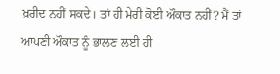ਖ਼ਰੀਦ ਨਹੀਂ ਸਕਦੇ। ਤਾਂ ਹੀ ਮੇਰੀ ਕੋਈ ਔਕਾਤ ਨਹੀਂ? ਮੈਂ ਤਾਂ ਆਪਣੀ ਔਕਾਤ ਨੂੰ ਭਾਲਣ ਲਈ ਹੀ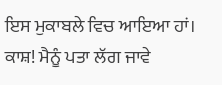ਇਸ ਮੁਕਾਬਲੇ ਵਿਚ ਆਇਆ ਹਾਂ। ਕਾਸ਼! ਮੈਨੂੰ ਪਤਾ ਲੱਗ ਜਾਵੇ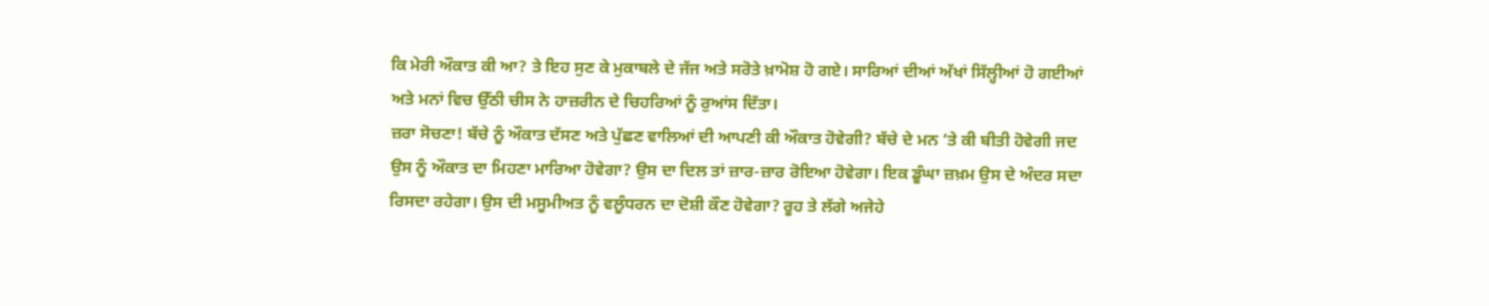ਕਿ ਮੇਰੀ ਔਕਾਤ ਕੀ ਆ? ਤੇ ਇਹ ਸੁਣ ਕੇ ਮੁਕਾਬਲੇ ਦੇ ਜੱਜ ਅਤੇ ਸਰੋਤੇ ਖ਼ਾਮੋਸ਼ ਹੋ ਗਏ। ਸਾਰਿਆਂ ਦੀਆਂ ਅੱਖਾਂ ਸਿੱਲ੍ਹੀਆਂ ਹੋ ਗਈਆਂ ਅਤੇ ਮਨਾਂ ਵਿਚ ਉੱਠੀ ਚੀਸ ਨੇ ਹਾਜ਼ਰੀਨ ਦੇ ਚਿਹਰਿਆਂ ਨੂੰ ਰੁਆਂਸ ਦਿੱਤਾ।
ਜ਼ਰਾ ਸੋਚਣਾ! ਬੱਚੇ ਨੂੰ ਔਕਾਤ ਦੱਸਣ ਅਤੇ ਪੁੱਛਣ ਵਾਲਿਆਂ ਦੀ ਆਪਣੀ ਕੀ ਔਕਾਤ ਹੋਵੇਗੀ? ਬੱਚੇ ਦੇ ਮਨ ‘ਤੇ ਕੀ ਬੀਤੀ ਹੋਵੇਗੀ ਜਦ ਉਸ ਨੂੰ ਔਕਾਤ ਦਾ ਮਿਹਣਾ ਮਾਰਿਆ ਹੋਵੇਗਾ? ਉਸ ਦਾ ਦਿਲ ਤਾਂ ਜ਼ਾਰ-ਜ਼ਾਰ ਰੋਇਆ ਹੋਵੇਗਾ। ਇਕ ਡੂੰਘਾ ਜ਼ਖ਼ਮ ਉਸ ਦੇ ਅੰਦਰ ਸਦਾ ਰਿਸਦਾ ਰਹੇਗਾ। ਉਸ ਦੀ ਮਸੂਮੀਅਤ ਨੂੰ ਵਲੂੰਧਰਨ ਦਾ ਦੋਸ਼ੀ ਕੌਣ ਹੋਵੇਗਾ? ਰੂਹ ਤੇ ਲੱਗੇ ਅਜੇਹੇ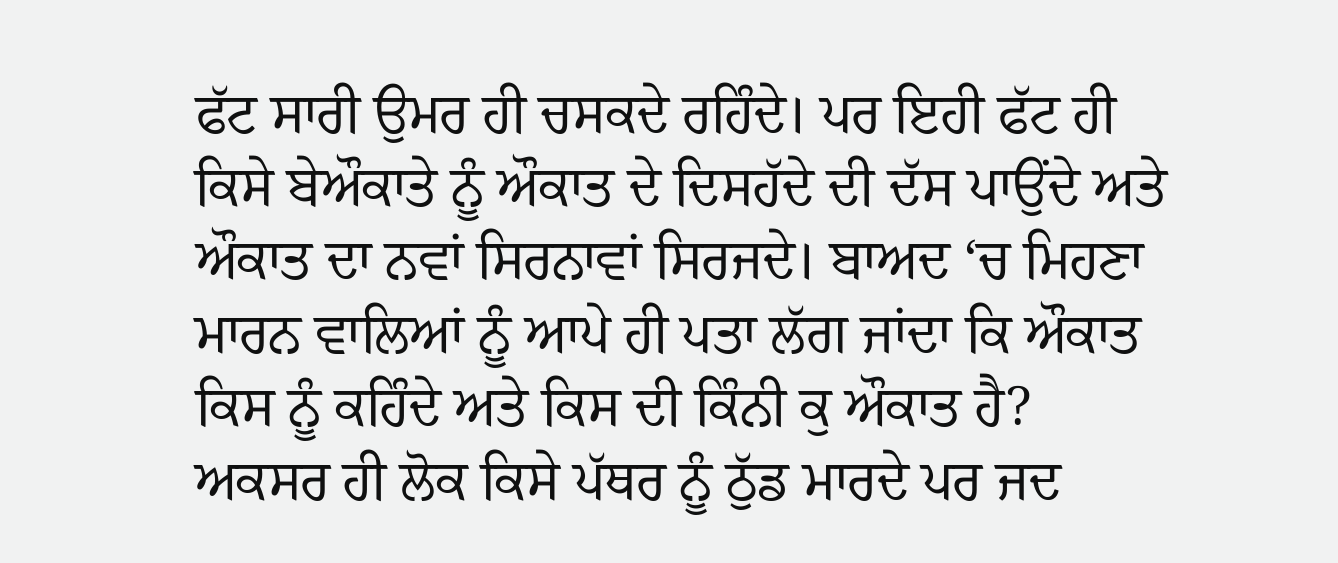ਫੱਟ ਸਾਰੀ ਉਮਰ ਹੀ ਚਸਕਦੇ ਰਹਿੰਦੇ। ਪਰ ਇਹੀ ਫੱਟ ਹੀ ਕਿਸੇ ਬੇਔਕਾਤੇ ਨੂੰ ਔਕਾਤ ਦੇ ਦਿਸਹੱਦੇ ਦੀ ਦੱਸ ਪਾਉਂਦੇ ਅਤੇ ਔਕਾਤ ਦਾ ਨਵਾਂ ਸਿਰਨਾਵਾਂ ਸਿਰਜਦੇ। ਬਾਅਦ ‘ਚ ਮਿਹਣਾ ਮਾਰਨ ਵਾਲਿਆਂ ਨੂੰ ਆਪੇ ਹੀ ਪਤਾ ਲੱਗ ਜਾਂਦਾ ਕਿ ਔਕਾਤ ਕਿਸ ਨੂੰ ਕਹਿੰਦੇ ਅਤੇ ਕਿਸ ਦੀ ਕਿੰਨੀ ਕੁ ਔਕਾਤ ਹੈ? ਅਕਸਰ ਹੀ ਲੋਕ ਕਿਸੇ ਪੱਥਰ ਨੂੰ ਠੁੱਡ ਮਾਰਦੇ ਪਰ ਜਦ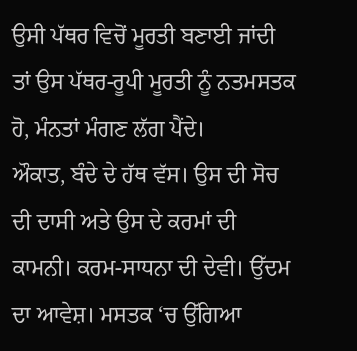ਉਸੀ ਪੱਥਰ ਵਿਚੋਂ ਮੂਰਤੀ ਬਣਾਈ ਜਾਂਦੀ ਤਾਂ ਉਸ ਪੱਥਰ-ਰੂਪੀ ਮੂਰਤੀ ਨੂੰ ਨਤਮਸਤਕ ਹੋ, ਮੰਨਤਾਂ ਮੰਗਣ ਲੱਗ ਪੈਂਦੇ।
ਔਕਾਤ, ਬੰਦੇ ਦੇ ਹੱਥ ਵੱਸ। ਉਸ ਦੀ ਸੋਚ ਦੀ ਦਾਸੀ ਅਤੇ ਉਸ ਦੇ ਕਰਮਾਂ ਦੀ ਕਾਮਨੀ। ਕਰਮ-ਸਾਧਨਾ ਦੀ ਦੇਵੀ। ਉੱਦਮ ਦਾ ਆਵੇਸ਼। ਮਸਤਕ ‘ਚ ਉੱਗਿਆ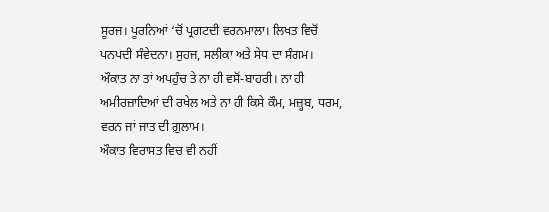ਸੂਰਜ। ਪੂਰਨਿਆਂ ‘ਚੋਂ ਪ੍ਰਗਟਦੀ ਵਰਨਮਾਲਾ। ਲਿਖਤ ਵਿਚੋਂ ਪਨਪਦੀ ਸੰਵੇਦਨਾ। ਸੁਹਜ, ਸਲੀਕਾ ਅਤੇ ਸੇਧ ਦਾ ਸੰਗਮ।
ਔਕਾਤ ਨਾ ਤਾਂ ਅਪਹੁੰਚ ਤੇ ਨਾ ਹੀ ਵਸੋਂ-ਬਾਹਰੀ। ਨਾ ਹੀ ਅਮੀਰਜ਼ਾਦਿਆਂ ਦੀ ਰਖੇਲ ਅਤੇ ਨਾ ਹੀ ਕਿਸੇ ਕੌਮ, ਮਜ਼੍ਹਬ, ਧਰਮ, ਵਰਨ ਜਾਂ ਜਾਤ ਦੀ ਗ਼ੁਲਾਮ।
ਔਕਾਤ ਵਿਰਾਸਤ ਵਿਚ ਵੀ ਨਹੀਂ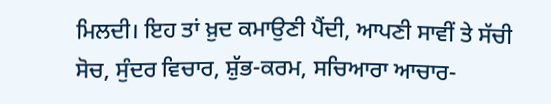ਮਿਲਦੀ। ਇਹ ਤਾਂ ਖ਼ੁਦ ਕਮਾਉਣੀ ਪੈਂਦੀ, ਆਪਣੀ ਸਾਵੀਂ ਤੇ ਸੱਚੀ ਸੋਚ, ਸੁੰਦਰ ਵਿਚਾਰ, ਸ਼ੁੱਭ-ਕਰਮ, ਸਚਿਆਰਾ ਆਚਾਰ-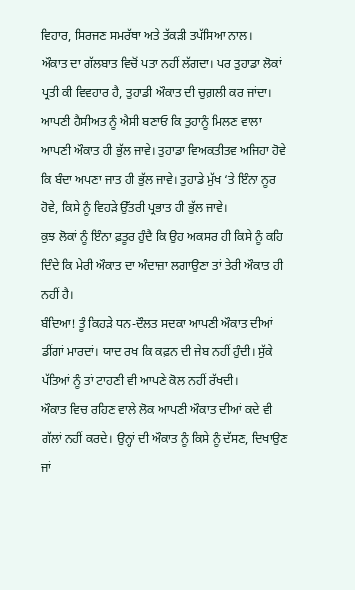ਵਿਹਾਰ, ਸਿਰਜਣ ਸਮਰੱਥਾ ਅਤੇ ਤੱਕੜੀ ਤਪੱਸਿਆ ਨਾਲ।
ਔਕਾਤ ਦਾ ਗੱਲਬਾਤ ਵਿਚੋਂ ਪਤਾ ਨਹੀਂ ਲੱਗਦਾ। ਪਰ ਤੁਹਾਡਾ ਲੋਕਾਂ ਪ੍ਰਤੀ ਕੀ ਵਿਵਹਾਰ ਹੈ, ਤੁਹਾਡੀ ਔਕਾਤ ਦੀ ਚੁਗ਼ਲੀ ਕਰ ਜਾਂਦਾ।
ਆਪਣੀ ਹੈਸੀਅਤ ਨੂੰ ਐਸੀ ਬਣਾਓ ਕਿ ਤੁਹਾਨੂੰ ਮਿਲਣ ਵਾਲਾ ਆਪਣੀ ਔਕਾਤ ਹੀ ਭੁੱਲ ਜਾਵੇ। ਤੁਹਾਡਾ ਵਿਅਕਤੀਤਵ ਅਜਿਹਾ ਹੋਵੇ ਕਿ ਬੰਦਾ ਅਪਣਾ ਜਾਤ ਹੀ ਭੁੱਲ ਜਾਵੇ। ਤੁਹਾਡੇ ਮੁੱਖ ‘ਤੇ ਇੰਨਾ ਨੂਰ ਹੋਵੇ, ਕਿਸੇ ਨੂੰ ਵਿਹੜੇ ਉੱਤਰੀ ਪ੍ਰਭਾਤ ਹੀ ਭੁੱਲ ਜਾਵੇ।
ਕੁਝ ਲੋਕਾਂ ਨੂੰ ਇੰਨਾ ਫ਼ਤੂਰ ਹੁੰਦੈ ਕਿ ਉਹ ਅਕਸਰ ਹੀ ਕਿਸੇ ਨੂੰ ਕਹਿ ਦਿੰਦੇ ਕਿ ਮੇਰੀ ਔਕਾਤ ਦਾ ਅੰਦਾਜ਼ਾ ਲਗਾਉਣਾ ਤਾਂ ਤੇਰੀ ਔਕਾਤ ਹੀ ਨਹੀਂ ਹੈ।
ਬੰਦਿਆ! ਤੂੰ ਕਿਹੜੇ ਧਨ-ਦੌਲਤ ਸਦਕਾ ਆਪਣੀ ਔਕਾਤ ਦੀਆਂ ਡੀਂਗਾਂ ਮਾਰਦਾਂ। ਯਾਦ ਰਖ ਕਿ ਕਫ਼ਨ ਦੀ ਜੇਬ ਨਹੀਂ ਹੁੰਦੀ। ਸੁੱਕੇ ਪੱਤਿਆਂ ਨੂੰ ਤਾਂ ਟਾਹਣੀ ਵੀ ਆਪਣੇ ਕੋਲ ਨਹੀਂ ਰੱਖਦੀ।
ਔਕਾਤ ਵਿਚ ਰਹਿਣ ਵਾਲੇ ਲੋਕ ਆਪਣੀ ਔਕਾਤ ਦੀਆਂ ਕਦੇ ਵੀ ਗੱਲਾਂ ਨਹੀਂ ਕਰਦੇ। ਉਨ੍ਹਾਂ ਦੀ ਔਕਾਤ ਨੂੰ ਕਿਸੇ ਨੂੰ ਦੱਸਣ, ਦਿਖਾਉਣ ਜਾਂ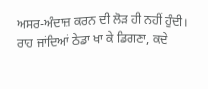ਅਸਰ-ਅੰਦਾਜ਼ ਕਰਨ ਦੀ ਲੋੜ ਹੀ ਨਹੀਂ ਹੁੰਦੀ।
ਰਾਹ ਜਾਂਦਿਆਂ ਠੇਡਾ ਖਾ ਕੇ ਡਿਗਣਾ, ਕਦੇ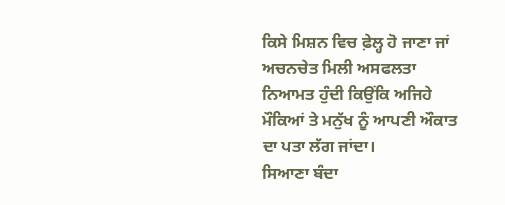ਕਿਸੇ ਮਿਸ਼ਨ ਵਿਚ ਫ਼ੇਲ੍ਹ ਹੋ ਜਾਣਾ ਜਾਂ ਅਚਨਚੇਤ ਮਿਲੀ ਅਸਫਲਤਾ ਨਿਆਮਤ ਹੁੰਦੀ ਕਿਉਂਕਿ ਅਜਿਹੇ ਮੌਕਿਆਂ ਤੇ ਮਨੁੱਖ ਨੂੰ ਆਪਣੀ ਔਕਾਤ ਦਾ ਪਤਾ ਲੱਗ ਜਾਂਦਾ।
ਸਿਆਣਾ ਬੰਦਾ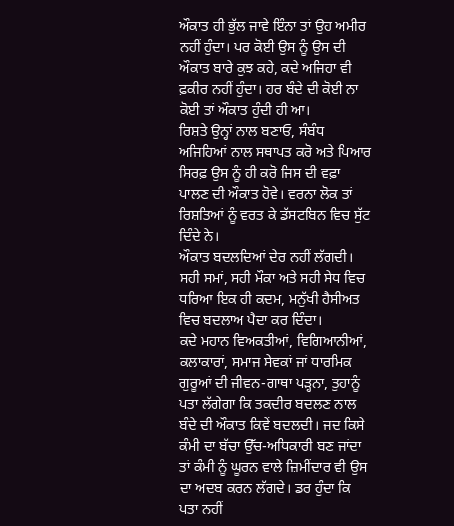ਔਕਾਤ ਹੀ ਭੁੱਲ ਜਾਵੇ ਇੰਨਾ ਤਾਂ ਉਹ ਅਮੀਰ ਨਹੀਂ ਹੁੰਦਾ। ਪਰ ਕੋਈ ਉਸ ਨੂੰ ਉਸ ਦੀ ਔਕਾਤ ਬਾਰੇ ਕੁਝ ਕਹੇ, ਕਦੇ ਅਜਿਹਾ ਵੀ ਫ਼ਕੀਰ ਨਹੀਂ ਹੁੰਦਾ। ਹਰ ਬੰਦੇ ਦੀ ਕੋਈ ਨਾ ਕੋਈ ਤਾਂ ਔਕਾਤ ਹੁੰਦੀ ਹੀ ਆ।
ਰਿਸ਼ਤੇ ਉਨ੍ਹਾਂ ਨਾਲ ਬਣਾਓ, ਸੰਬੰਧ ਅਜਿਹਿਆਂ ਨਾਲ ਸਥਾਪਤ ਕਰੋ ਅਤੇ ਪਿਆਰ ਸਿਰਫ਼ ਉਸ ਨੂੰ ਹੀ ਕਰੋ ਜਿਸ ਦੀ ਵਫ਼ਾ ਪਾਲਣ ਦੀ ਔਕਾਤ ਹੋਵੇ। ਵਰਨਾ ਲੋਕ ਤਾਂ ਰਿਸ਼ਤਿਆਂ ਨੂੰ ਵਰਤ ਕੇ ਡੱਸਟਬਿਨ ਵਿਚ ਸੁੱਟ ਦਿੰਦੇ ਨੇ।
ਔਕਾਤ ਬਦਲਦਿਆਂ ਦੇਰ ਨਹੀਂ ਲੱਗਦੀ। ਸਹੀ ਸਮਾਂ, ਸਹੀ ਮੌਕਾ ਅਤੇ ਸਹੀ ਸੇਧ ਵਿਚ ਧਰਿਆ ਇਕ ਹੀ ਕਦਮ, ਮਨੁੱਖੀ ਹੈਸੀਅਤ ਵਿਚ ਬਦਲਾਅ ਪੈਦਾ ਕਰ ਦਿੰਦਾ।
ਕਦੇ ਮਹਾਨ ਵਿਅਕਤੀਆਂ, ਵਿਗਿਆਨੀਆਂ, ਕਲਾਕਾਰਾਂ, ਸਮਾਜ ਸੇਵਕਾਂ ਜਾਂ ਧਾਰਮਿਕ ਗੁਰੂਆਂ ਦੀ ਜੀਵਨ-ਗਾਥਾ ਪੜ੍ਹਨਾ, ਤੁਹਾਨੂੰ ਪਤਾ ਲੱਗੇਗਾ ਕਿ ਤਕਦੀਰ ਬਦਲਣ ਨਾਲ ਬੰਦੇ ਦੀ ਔਕਾਤ ਕਿਵੇਂ ਬਦਲਦੀ। ਜਦ ਕਿਸੇ ਕੰਮੀ ਦਾ ਬੱਚਾ ਉੱਚ-ਅਧਿਕਾਰੀ ਬਣ ਜਾਂਦਾ ਤਾਂ ਕੰਮੀ ਨੂੰ ਘੂਰਨ ਵਾਲੇ ਜ਼ਿਮੀਂਦਾਰ ਵੀ ਉਸ ਦਾ ਅਦਬ ਕਰਨ ਲੱਗਦੇ। ਡਰ ਹੁੰਦਾ ਕਿ ਪਤਾ ਨਹੀਂ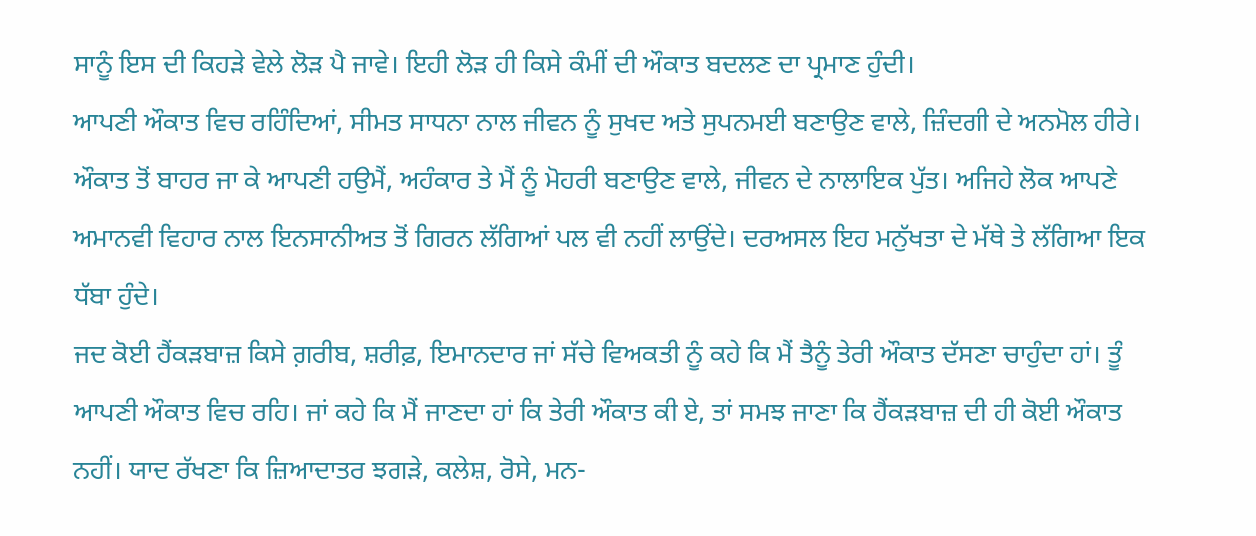ਸਾਨੂੰ ਇਸ ਦੀ ਕਿਹੜੇ ਵੇਲੇ ਲੋੜ ਪੈ ਜਾਵੇ। ਇਹੀ ਲੋੜ ਹੀ ਕਿਸੇ ਕੰਮੀਂ ਦੀ ਔਕਾਤ ਬਦਲਣ ਦਾ ਪ੍ਰਮਾਣ ਹੁੰਦੀ।
ਆਪਣੀ ਔਕਾਤ ਵਿਚ ਰਹਿੰਦਿਆਂ, ਸੀਮਤ ਸਾਧਨਾ ਨਾਲ ਜੀਵਨ ਨੂੰ ਸੁਖਦ ਅਤੇ ਸੁਪਨਮਈ ਬਣਾਉਣ ਵਾਲੇ, ਜ਼ਿੰਦਗੀ ਦੇ ਅਨਮੋਲ ਹੀਰੇ। ਔਕਾਤ ਤੋਂ ਬਾਹਰ ਜਾ ਕੇ ਆਪਣੀ ਹਉਮੈਂ, ਅਹੰਕਾਰ ਤੇ ਮੈਂ ਨੂੰ ਮੋਹਰੀ ਬਣਾਉਣ ਵਾਲੇ, ਜੀਵਨ ਦੇ ਨਾਲਾਇਕ ਪੁੱਤ। ਅਜਿਹੇ ਲੋਕ ਆਪਣੇ ਅਮਾਨਵੀ ਵਿਹਾਰ ਨਾਲ ਇਨਸਾਨੀਅਤ ਤੋਂ ਗਿਰਨ ਲੱਗਿਆਂ ਪਲ ਵੀ ਨਹੀਂ ਲਾਉਂਦੇ। ਦਰਅਸਲ ਇਹ ਮਨੁੱਖਤਾ ਦੇ ਮੱਥੇ ਤੇ ਲੱਗਿਆ ਇਕ ਧੱਬਾ ਹੁੰਦੇ।
ਜਦ ਕੋਈ ਹੈਂਕੜਬਾਜ਼ ਕਿਸੇ ਗ਼ਰੀਬ, ਸ਼ਰੀਫ਼, ਇਮਾਨਦਾਰ ਜਾਂ ਸੱਚੇ ਵਿਅਕਤੀ ਨੂੰ ਕਹੇ ਕਿ ਮੈਂ ਤੈਨੂੰ ਤੇਰੀ ਔਕਾਤ ਦੱਸਣਾ ਚਾਹੁੰਦਾ ਹਾਂ। ਤੂੰ ਆਪਣੀ ਔਕਾਤ ਵਿਚ ਰਹਿ। ਜਾਂ ਕਹੇ ਕਿ ਮੈਂ ਜਾਣਦਾ ਹਾਂ ਕਿ ਤੇਰੀ ਔਕਾਤ ਕੀ ਏ, ਤਾਂ ਸਮਝ ਜਾਣਾ ਕਿ ਹੈਂਕੜਬਾਜ਼ ਦੀ ਹੀ ਕੋਈ ਔਕਾਤ ਨਹੀਂ। ਯਾਦ ਰੱਖਣਾ ਕਿ ਜ਼ਿਆਦਾਤਰ ਝਗੜੇ, ਕਲੇਸ਼, ਰੋਸੇ, ਮਨ-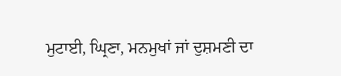ਮੁਟਾਈ, ਘ੍ਰਿਣਾ, ਮਨਮੁਖਾਂ ਜਾਂ ਦੁਸ਼ਮਣੀ ਦਾ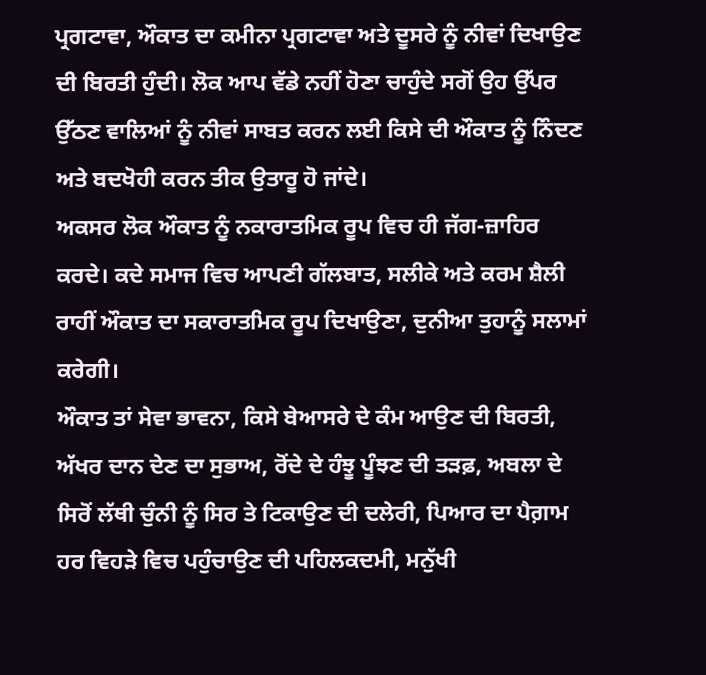ਪ੍ਰਗਟਾਵਾ, ਔਕਾਤ ਦਾ ਕਮੀਨਾ ਪ੍ਰਗਟਾਵਾ ਅਤੇ ਦੂਸਰੇ ਨੂੰ ਨੀਵਾਂ ਦਿਖਾਉਣ ਦੀ ਬਿਰਤੀ ਹੁੰਦੀ। ਲੋਕ ਆਪ ਵੱਡੇ ਨਹੀਂ ਹੋਣਾ ਚਾਹੁੰਦੇ ਸਗੋਂ ਉਹ ਉੱਪਰ ਉੱਠਣ ਵਾਲਿਆਂ ਨੂੰ ਨੀਵਾਂ ਸਾਬਤ ਕਰਨ ਲਈ ਕਿਸੇ ਦੀ ਔਕਾਤ ਨੂੰ ਨਿੰਦਣ ਅਤੇ ਬਦਖੋਹੀ ਕਰਨ ਤੀਕ ਉਤਾਰੂ ਹੋ ਜਾਂਦੇ।
ਅਕਸਰ ਲੋਕ ਔਕਾਤ ਨੂੰ ਨਕਾਰਾਤਮਿਕ ਰੂਪ ਵਿਚ ਹੀ ਜੱਗ-ਜ਼ਾਹਿਰ ਕਰਦੇ। ਕਦੇ ਸਮਾਜ ਵਿਚ ਆਪਣੀ ਗੱਲਬਾਤ, ਸਲੀਕੇ ਅਤੇ ਕਰਮ ਸ਼ੈਲੀ ਰਾਹੀਂ ਔਕਾਤ ਦਾ ਸਕਾਰਾਤਮਿਕ ਰੂਪ ਦਿਖਾਉਣਾ, ਦੁਨੀਆ ਤੁਹਾਨੂੰ ਸਲਾਮਾਂ ਕਰੇਗੀ।
ਔਕਾਤ ਤਾਂ ਸੇਵਾ ਭਾਵਨਾ, ਕਿਸੇ ਬੇਆਸਰੇ ਦੇ ਕੰਮ ਆਉਣ ਦੀ ਬਿਰਤੀ, ਅੱਖਰ ਦਾਨ ਦੇਣ ਦਾ ਸੁਭਾਅ, ਰੋਂਦੇ ਦੇ ਹੰਝੂ ਪੂੰਝਣ ਦੀ ਤੜਫ਼, ਅਬਲਾ ਦੇ ਸਿਰੋਂ ਲੱਥੀ ਚੁੰਨੀ ਨੂੰ ਸਿਰ ਤੇ ਟਿਕਾਉਣ ਦੀ ਦਲੇਰੀ, ਪਿਆਰ ਦਾ ਪੈਗ਼ਾਮ ਹਰ ਵਿਹੜੇ ਵਿਚ ਪਹੁੰਚਾਉਣ ਦੀ ਪਹਿਲਕਦਮੀ, ਮਨੁੱਖੀ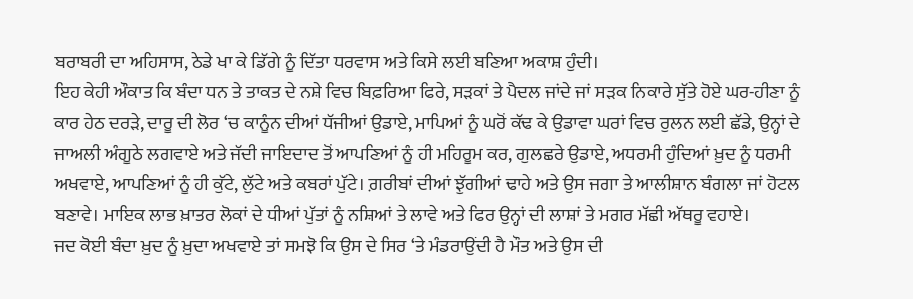ਬਰਾਬਰੀ ਦਾ ਅਹਿਸਾਸ, ਠੇਡੇ ਖਾ ਕੇ ਡਿੱਗੇ ਨੂੰ ਦਿੱਤਾ ਧਰਵਾਸ ਅਤੇ ਕਿਸੇ ਲਈ ਬਣਿਆ ਅਕਾਸ਼ ਹੁੰਦੀ।
ਇਹ ਕੇਹੀ ਔਕਾਤ ਕਿ ਬੰਦਾ ਧਨ ਤੇ ਤਾਕਤ ਦੇ ਨਸ਼ੇ ਵਿਚ ਬਿਫ਼ਰਿਆ ਫਿਰੇ, ਸੜਕਾਂ ਤੇ ਪੈਦਲ ਜਾਂਦੇ ਜਾਂ ਸੜਕ ਨਿਕਾਰੇ ਸੁੱਤੇ ਹੋਏ ਘਰ-ਹੀਣਾ ਨੂੰ ਕਾਰ ਹੇਠ ਦਰੜੇ, ਦਾਰੂ ਦੀ ਲੋਰ ‘ਚ ਕਾਨੂੰਨ ਦੀਆਂ ਧੱਜੀਆਂ ਉਡਾਏ, ਮਾਪਿਆਂ ਨੂੰ ਘਰੋਂ ਕੱਢ ਕੇ ਉਡਾਵਾ ਘਰਾਂ ਵਿਚ ਰੁਲਨ ਲਈ ਛੱਡੇ, ਉਨ੍ਹਾਂ ਦੇ ਜਾਅਲੀ ਅੰਗੂਠੇ ਲਗਵਾਏ ਅਤੇ ਜੱਦੀ ਜਾਇਦਾਦ ਤੋਂ ਆਪਣਿਆਂ ਨੂੰ ਹੀ ਮਹਿਰੂਮ ਕਰ, ਗੁਲਛਰੇ ਉਡਾਏ, ਅਧਰਮੀ ਹੁੰਦਿਆਂ ਖ਼ੁਦ ਨੂੰ ਧਰਮੀ ਅਖਵਾਏ, ਆਪਣਿਆਂ ਨੂੰ ਹੀ ਕੁੱਟੇ, ਲੁੱਟੇ ਅਤੇ ਕਬਰਾਂ ਪੁੱਟੇ। ਗ਼ਰੀਬਾਂ ਦੀਆਂ ਝੁੱਗੀਆਂ ਢਾਹੇ ਅਤੇ ਉਸ ਜਗਾ ਤੇ ਆਲੀਸ਼ਾਨ ਬੰਗਲਾ ਜਾਂ ਹੋਟਲ ਬਣਾਵੇ। ਮਾਇਕ ਲਾਭ ਖ਼ਾਤਰ ਲੋਕਾਂ ਦੇ ਧੀਆਂ ਪੁੱਤਾਂ ਨੂੰ ਨਸ਼ਿਆਂ ਤੇ ਲਾਵੇ ਅਤੇ ਫਿਰ ਉਨ੍ਹਾਂ ਦੀ ਲਾਸ਼ਾਂ ਤੇ ਮਗਰ ਮੱਛੀ ਅੱਥਰੂ ਵਹਾਏ।
ਜਦ ਕੋਈ ਬੰਦਾ ਖ਼ੁਦ ਨੂੰ ਖ਼ੁਦਾ ਅਖਵਾਏ ਤਾਂ ਸਮਝੋ ਕਿ ਉਸ ਦੇ ਸਿਰ ‘ਤੇ ਮੰਡਰਾਉਂਦੀ ਹੈ ਮੌਤ ਅਤੇ ਉਸ ਦੀ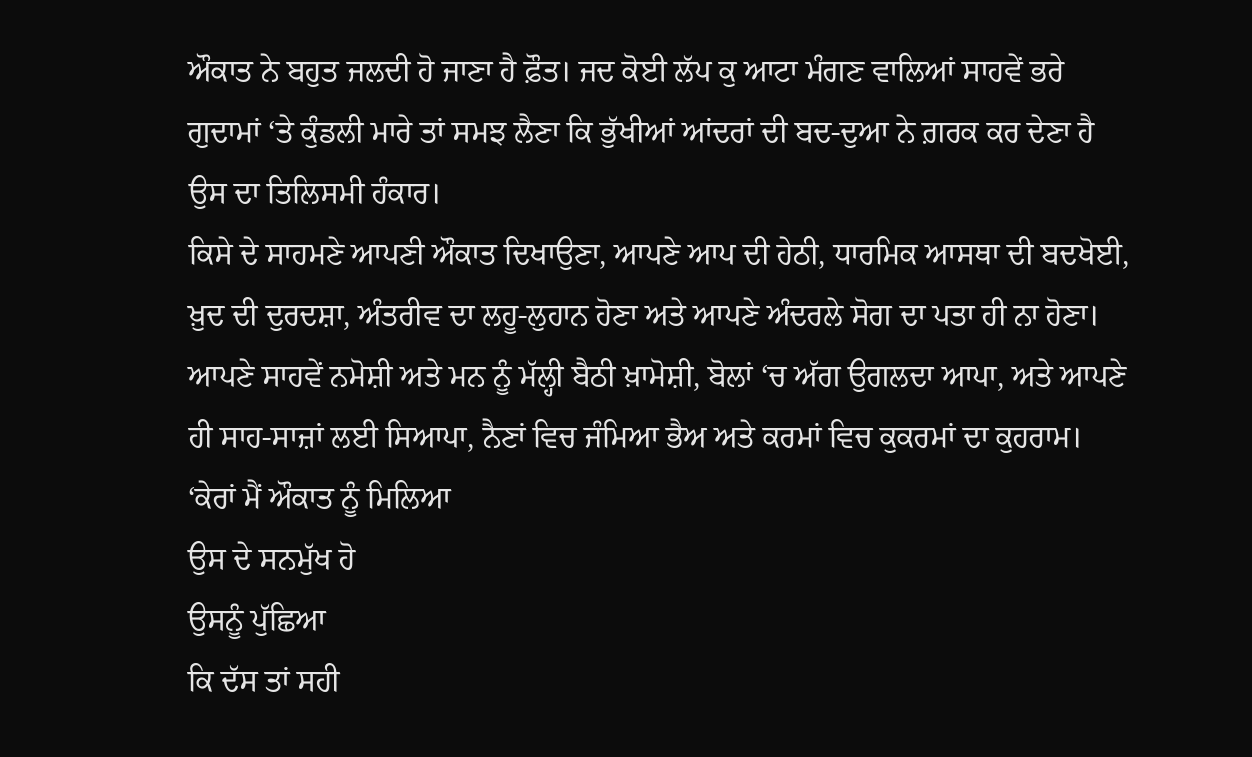ਔਕਾਤ ਨੇ ਬਹੁਤ ਜਲਦੀ ਹੋ ਜਾਣਾ ਹੈ ਫ਼ੌਤ। ਜਦ ਕੋਈ ਲੱਪ ਕੁ ਆਟਾ ਮੰਗਣ ਵਾਲਿਆਂ ਸਾਹਵੇਂ ਭਰੇ ਗੁਦਾਮਾਂ ‘ਤੇ ਕੁੰਡਲੀ ਮਾਰੇ ਤਾਂ ਸਮਝ ਲੈਣਾ ਕਿ ਭੁੱਖੀਆਂ ਆਂਦਰਾਂ ਦੀ ਬਦ-ਦੁਆ ਨੇ ਗ਼ਰਕ ਕਰ ਦੇਣਾ ਹੈ ਉਸ ਦਾ ਤਿਲਿਸਮੀ ਹੰਕਾਰ।
ਕਿਸੇ ਦੇ ਸਾਹਮਣੇ ਆਪਣੀ ਔਕਾਤ ਦਿਖਾਉਣਾ, ਆਪਣੇ ਆਪ ਦੀ ਹੇਠੀ, ਧਾਰਮਿਕ ਆਸਥਾ ਦੀ ਬਦਖੋਈ, ਖ਼ੁਦ ਦੀ ਦੁਰਦਸ਼ਾ, ਅੰਤਰੀਵ ਦਾ ਲਹੂ-ਲੁਹਾਨ ਹੋਣਾ ਅਤੇ ਆਪਣੇ ਅੰਦਰਲੇ ਸੋਗ ਦਾ ਪਤਾ ਹੀ ਨਾ ਹੋਣਾ। ਆਪਣੇ ਸਾਹਵੇਂ ਨਮੋਸ਼ੀ ਅਤੇ ਮਨ ਨੂੰ ਮੱਲ੍ਹੀ ਬੈਠੀ ਖ਼ਾਮੋਸ਼ੀ, ਬੋਲਾਂ ‘ਚ ਅੱਗ ਉਗਲਦਾ ਆਪਾ, ਅਤੇ ਆਪਣੇ ਹੀ ਸਾਹ-ਸਾਜ਼ਾਂ ਲਈ ਸਿਆਪਾ, ਨੈਣਾਂ ਵਿਚ ਜੰਮਿਆ ਭੈਅ ਅਤੇ ਕਰਮਾਂ ਵਿਚ ਕੁਕਰਮਾਂ ਦਾ ਕੁਹਰਾਮ।
‘ਕੇਰਾਂ ਮੈਂ ਔਕਾਤ ਨੂੰ ਮਿਲਿਆ
ਉਸ ਦੇ ਸਨਮੁੱਖ ਹੋ
ਉਸਨੂੰ ਪੁੱਛਿਆ
ਕਿ ਦੱਸ ਤਾਂ ਸਹੀ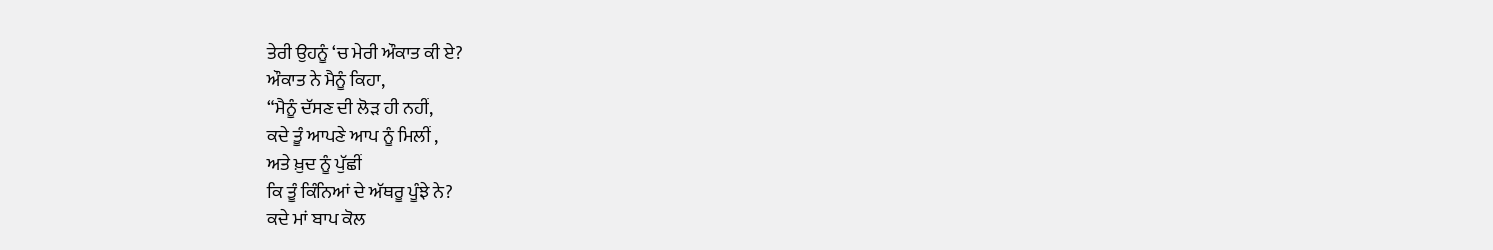ਤੇਰੀ ਉਹਨੂੰ ‘ਚ ਮੇਰੀ ਔਕਾਤ ਕੀ ਏ?
ਔਕਾਤ ਨੇ ਮੈਨੂੰ ਕਿਹਾ,
“ਮੈਨੂੰ ਦੱਸਣ ਦੀ ਲੋੜ ਹੀ ਨਹੀਂ,
ਕਦੇ ਤੂੰ ਆਪਣੇ ਆਪ ਨੂੰ ਮਿਲੀਂ ,
ਅਤੇ ਖ਼ੁਦ ਨੂੰ ਪੁੱਛੀਂ
ਕਿ ਤੂੰ ਕਿੰਨਿਆਂ ਦੇ ਅੱਥਰੂ ਪੂੰਝੇ ਨੇ?
ਕਦੇ ਮਾਂ ਬਾਪ ਕੋਲ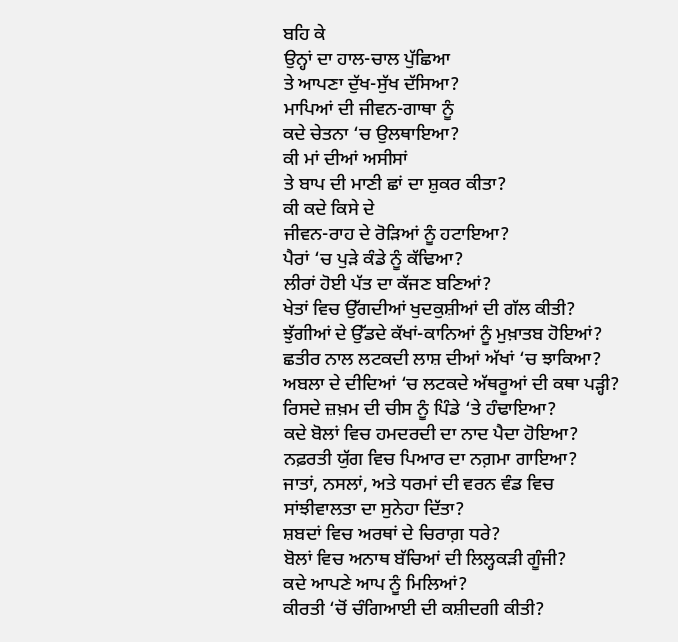ਬਹਿ ਕੇ
ਉਨ੍ਹਾਂ ਦਾ ਹਾਲ-ਚਾਲ ਪੁੱਛਿਆ
ਤੇ ਆਪਣਾ ਦੁੱਖ-ਸੁੱਖ ਦੱਸਿਆ?
ਮਾਪਿਆਂ ਦੀ ਜੀਵਨ-ਗਾਥਾ ਨੂੰ
ਕਦੇ ਚੇਤਨਾ ‘ਚ ਉਲਥਾਇਆ?
ਕੀ ਮਾਂ ਦੀਆਂ ਅਸੀਸਾਂ
ਤੇ ਬਾਪ ਦੀ ਮਾਣੀ ਛਾਂ ਦਾ ਸ਼ੁਕਰ ਕੀਤਾ?
ਕੀ ਕਦੇ ਕਿਸੇ ਦੇ
ਜੀਵਨ-ਰਾਹ ਦੇ ਰੋੜਿਆਂ ਨੂੰ ਹਟਾਇਆ?
ਪੈਰਾਂ ‘ਚ ਪੁੜੇ ਕੰਡੇ ਨੂੰ ਕੱਢਿਆ?
ਲੀਰਾਂ ਹੋਈ ਪੱਤ ਦਾ ਕੱਜਣ ਬਣਿਆਂ?
ਖੇਤਾਂ ਵਿਚ ਉੱਗਦੀਆਂ ਖੁਦਕੁਸ਼ੀਆਂ ਦੀ ਗੱਲ ਕੀਤੀ?
ਝੁੱਗੀਆਂ ਦੇ ਉੱਡਦੇ ਕੱਖਾਂ-ਕਾਨਿਆਂ ਨੂੰ ਮੁਖ਼ਾਤਬ ਹੋਇਆਂ?
ਛਤੀਰ ਨਾਲ ਲਟਕਦੀ ਲਾਸ਼ ਦੀਆਂ ਅੱਖਾਂ ‘ਚ ਝਾਕਿਆ?
ਅਬਲਾ ਦੇ ਦੀਦਿਆਂ ‘ਚ ਲਟਕਦੇ ਅੱਥਰੂਆਂ ਦੀ ਕਥਾ ਪੜ੍ਹੀ?
ਰਿਸਦੇ ਜ਼ਖ਼ਮ ਦੀ ਚੀਸ ਨੂੰ ਪਿੰਡੇ ‘ਤੇ ਹੰਢਾਇਆ?
ਕਦੇ ਬੋਲਾਂ ਵਿਚ ਹਮਦਰਦੀ ਦਾ ਨਾਦ ਪੈਦਾ ਹੋਇਆ?
ਨਫ਼ਰਤੀ ਯੁੱਗ ਵਿਚ ਪਿਆਰ ਦਾ ਨਗ਼ਮਾ ਗਾਇਆ?
ਜਾਤਾਂ, ਨਸਲਾਂ, ਅਤੇ ਧਰਮਾਂ ਦੀ ਵਰਨ ਵੰਡ ਵਿਚ
ਸਾਂਝੀਵਾਲਤਾ ਦਾ ਸੁਨੇਹਾ ਦਿੱਤਾ?
ਸ਼ਬਦਾਂ ਵਿਚ ਅਰਥਾਂ ਦੇ ਚਿਰਾਗ਼ ਧਰੇ?
ਬੋਲਾਂ ਵਿਚ ਅਨਾਥ ਬੱਚਿਆਂ ਦੀ ਲਿਲ੍ਹਕੜੀ ਗੂੰਜੀ?
ਕਦੇ ਆਪਣੇ ਆਪ ਨੂੰ ਮਿਲਿਆਂ?
ਕੀਰਤੀ ‘ਚੋਂ ਚੰਗਿਆਈ ਦੀ ਕਸ਼ੀਦਗੀ ਕੀਤੀ?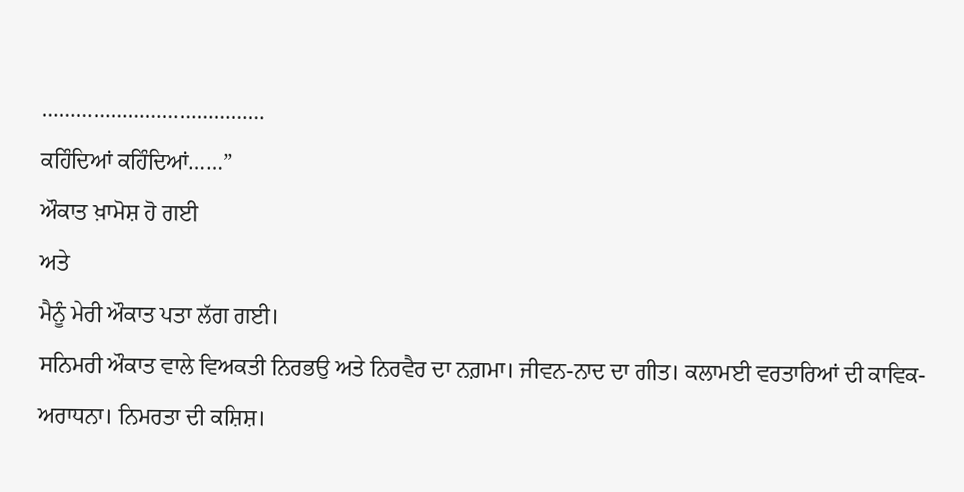…………………………………
ਕਹਿੰਦਿਆਂ ਕਹਿੰਦਿਆਂ……”
ਔਕਾਤ ਖ਼ਾਮੋਸ਼ ਹੋ ਗਈ
ਅਤੇ
ਮੈਨੂੰ ਮੇਰੀ ਔਕਾਤ ਪਤਾ ਲੱਗ ਗਈ।
ਸਨਿਮਰੀ ਔਕਾਤ ਵਾਲੇ ਵਿਅਕਤੀ ਨਿਰਭਉ ਅਤੇ ਨਿਰਵੈਰ ਦਾ ਨਗ਼ਮਾ। ਜੀਵਨ-ਨਾਦ ਦਾ ਗੀਤ। ਕਲਾਮਈ ਵਰਤਾਰਿਆਂ ਦੀ ਕਾਵਿਕ-ਅਰਾਧਨਾ। ਨਿਮਰਤਾ ਦੀ ਕਸ਼ਿਸ਼।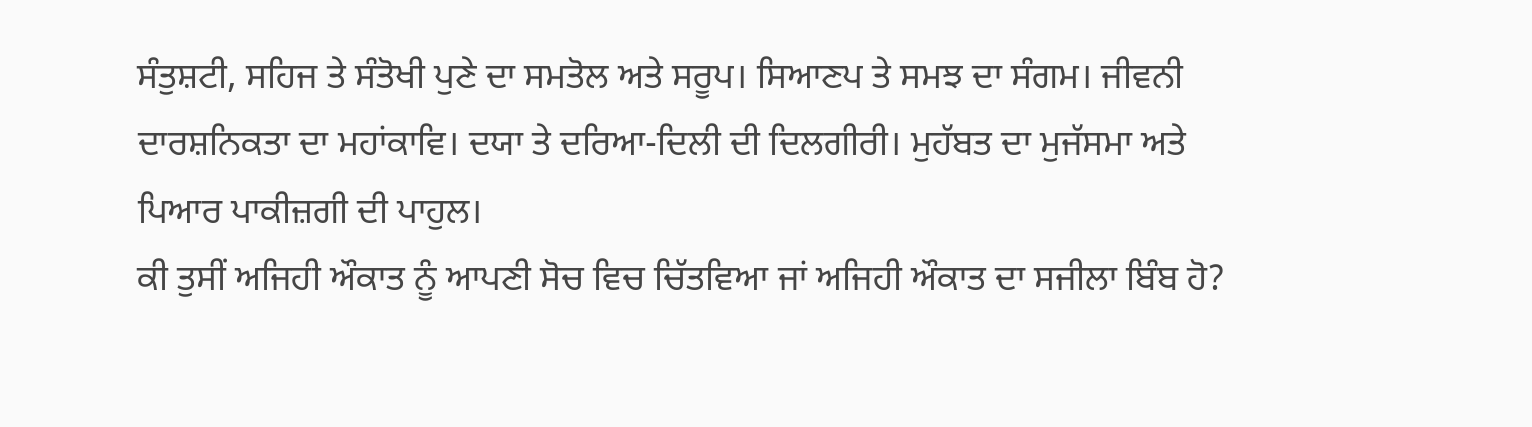ਸੰਤੁਸ਼ਟੀ, ਸਹਿਜ ਤੇ ਸੰਤੋਖੀ ਪੁਣੇ ਦਾ ਸਮਤੋਲ ਅਤੇ ਸਰੂਪ। ਸਿਆਣਪ ਤੇ ਸਮਝ ਦਾ ਸੰਗਮ। ਜੀਵਨੀ ਦਾਰਸ਼ਨਿਕਤਾ ਦਾ ਮਹਾਂਕਾਵਿ। ਦਯਾ ਤੇ ਦਰਿਆ-ਦਿਲੀ ਦੀ ਦਿਲਗੀਰੀ। ਮੁਹੱਬਤ ਦਾ ਮੁਜੱਸਮਾ ਅਤੇ ਪਿਆਰ ਪਾਕੀਜ਼ਗੀ ਦੀ ਪਾਹੁਲ।
ਕੀ ਤੁਸੀਂ ਅਜਿਹੀ ਔਕਾਤ ਨੂੰ ਆਪਣੀ ਸੋਚ ਵਿਚ ਚਿੱਤਵਿਆ ਜਾਂ ਅਜਿਹੀ ਔਕਾਤ ਦਾ ਸਜੀਲਾ ਬਿੰਬ ਹੋ?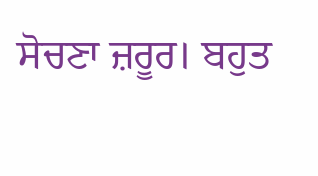ਸੋਚਣਾ ਜ਼ਰੂਰ। ਬਹੁਤ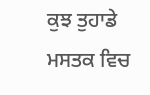ਕੁਝ ਤੁਹਾਡੇ ਮਸਤਕ ਵਿਚ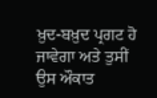ਖ਼ੁਦ-ਬਖ਼ੁਦ ਪ੍ਰਗਟ ਹੋ ਜਾਵੇਗਾ ਅਤੇ ਤੁਸੀਂ ਉਸ ਔਕਾਤ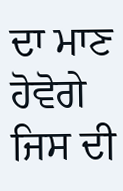ਦਾ ਮਾਣ ਹੋਵੋਗੇ ਜਿਸ ਦੀ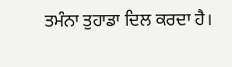ਤਮੰਨਾ ਤੁਹਾਡਾ ਦਿਲ ਕਰਦਾ ਹੈ।